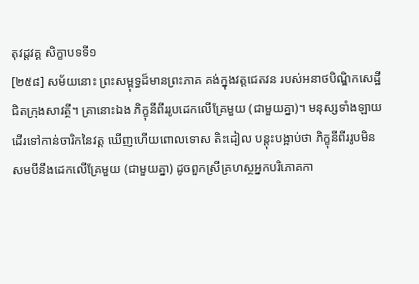តុវដ្តវគ្គ សិក្ខាបទទី១
[២៥៨] សម័យនោះ ព្រះសម្ពុទ្ធដ៏មានព្រះភាគ គង់ក្នុងវត្តជេតវន របស់អនាថបិណ្ឌិកសេដ្ឋី ជិតក្រុងសាវត្ថី។ គ្រានោះឯង ភិក្ខុនីពីររូបដេកលើគ្រែមួយ (ជាមួយគ្នា)។ មនុស្សទាំងឡាយដើរទៅកាន់ចារិកនៃវត្ត ឃើញហើយពោលទោស តិះដៀល បន្តុះបង្អាប់ថា ភិក្ខុនីពីររូបមិនសមបីនឹងដេកលើគ្រែមួយ (ជាមួយគ្នា) ដូចពួកស្រីគ្រហស្ថអ្នកបរិភោគកា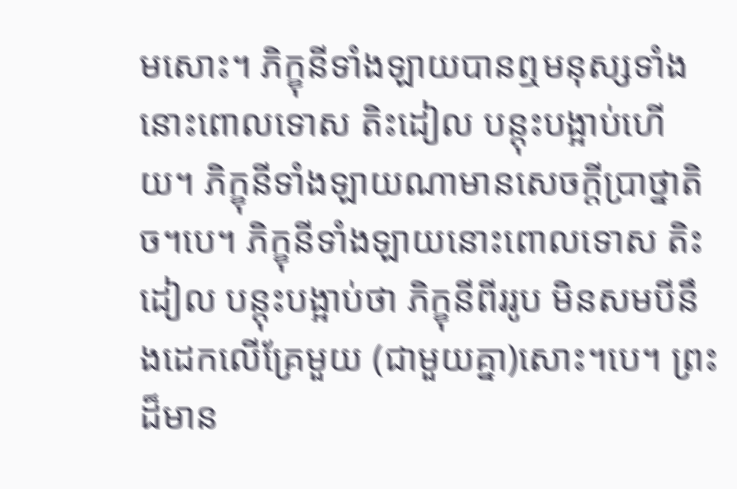មសោះ។ ភិក្ខុនីទាំងឡាយបានឮមនុស្សទាំងនោះពោលទោស តិះដៀល បន្តុះបង្អាប់ហើយ។ ភិក្ខុនីទាំងឡាយណាមានសេចក្តីប្រាថ្នាតិច។បេ។ ភិក្ខុនីទាំងឡាយនោះពោលទោស តិះដៀល បន្តុះបង្អាប់ថា ភិក្ខុនីពីររូប មិនសមបីនឹងដេកលើគ្រែមួយ (ជាមួយគ្នា)សោះ។បេ។ ព្រះដ៏មាន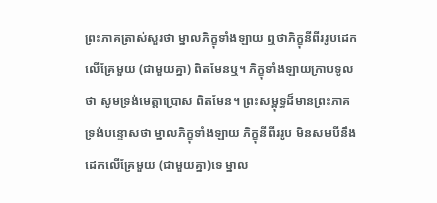ព្រះភាគត្រាស់សួរថា ម្នាលភិក្ខុទាំងឡាយ ឮថាភិក្ខុនីពីររូបដេកលើគ្រែមួយ (ជាមួយគ្នា) ពិតមែនឬ។ ភិក្ខុទាំងឡាយក្រាបទូលថា សូមទ្រង់មេត្តាប្រោស ពិតមែន។ ព្រះសម្ពុទ្ធដ៏មានព្រះភាគ ទ្រង់បន្ទោសថា ម្នាលភិក្ខុទាំងឡាយ ភិក្ខុនីពីររូប មិនសមបីនឹងដេកលើគ្រែមួយ (ជាមួយគ្នា)ទេ ម្នាល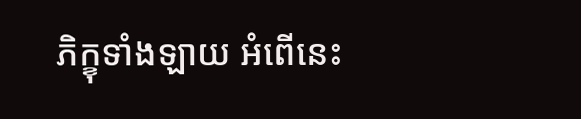ភិក្ខុទាំងឡាយ អំពើនេះ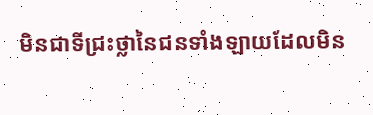មិនជាទីជ្រះថ្លានៃជនទាំងឡាយដែលមិន